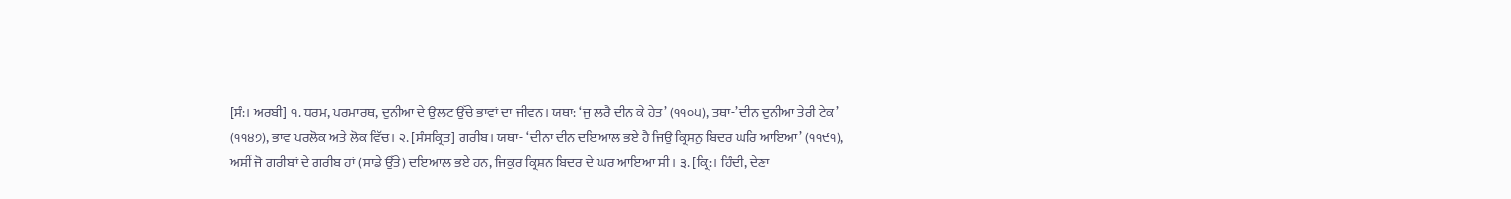[ਸੰ:। ਅਰਬੀ] ੧. ਧਰਮ, ਪਰਮਾਰਥ, ਦੁਨੀਆ ਦੇ ਉਲਟ ਉੱਚੇ ਭਾਵਾਂ ਦਾ ਜੀਵਨ। ਯਥਾ: ‘ਜੁ ਲਰੈ ਦੀਨ ਕੇ ਹੇਤ’ (੧੧੦੫), ਤਥਾ-’ਦੀਨ ਦੁਨੀਆ ਤੇਰੀ ਟੇਕ’ (੧੧੪੭), ਭਾਵ ਪਰਲੋਕ ਅਤੇ ਲੋਕ ਵਿੱਚ। ੨. [ਸੰਸਕ੍ਰਿਤ] ਗਰੀਬ। ਯਥਾ- ‘ਦੀਨਾ ਦੀਨ ਦਇਆਲ ਭਏ ਹੈ ਜਿਉ ਕ੍ਰਿਸਨੁ ਬਿਦਰ ਘਰਿ ਆਇਆ’ (੧੧੯੧), ਅਸੀਂ ਜੋ ਗਰੀਬਾਂ ਦੇ ਗਰੀਬ ਹਾਂ (ਸਾਡੇ ਉੱਤੇ) ਦਇਆਲ ਭਏ ਹਨ, ਜਿਕੁਰ ਕ੍ਰਿਸ਼ਨ ਬਿਦਰ ਦੇ ਘਰ ਆਇਆ ਸੀ। ੩. [ਕ੍ਰਿ:। ਹਿੰਦੀ, ਦੇਣਾ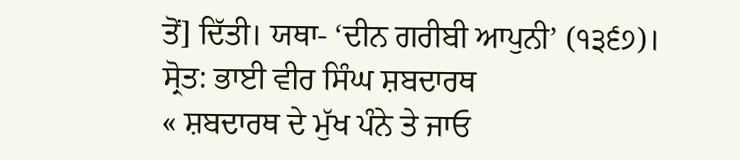ਤੋਂ] ਦਿੱਤੀ। ਯਥਾ- ‘ਦੀਨ ਗਰੀਬੀ ਆਪੁਨੀ’ (੧੩੬੭)।
ਸ੍ਰੋਤ: ਭਾਈ ਵੀਰ ਸਿੰਘ ਸ਼ਬਦਾਰਥ
« ਸ਼ਬਦਾਰਥ ਦੇ ਮੁੱਖ ਪੰਨੇ ਤੇ ਜਾਓ